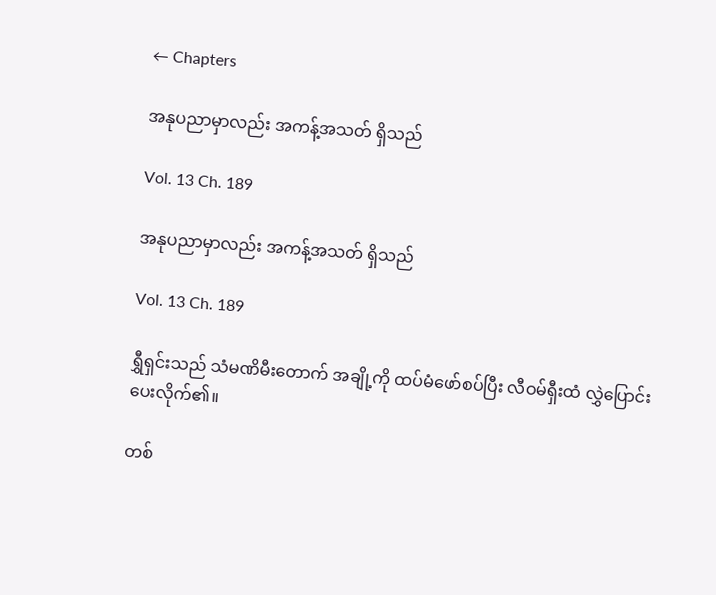← Chapters

အနုပညာမှာလည်း အကန့်အသတ် ရှိသည်

Vol. 13 Ch. 189

အနုပညာမှာလည်း အကန့်အသတ် ရှိသည်

Vol. 13 Ch. 189

ရွှီရှင်းသည် သံမဏိမီးတောက် အချို့ကို ထပ်မံဖော်စပ်ပြီး လီဝမ်ရှီးထံ လွှဲပြောင်းပေးလိုက်၏။

တစ်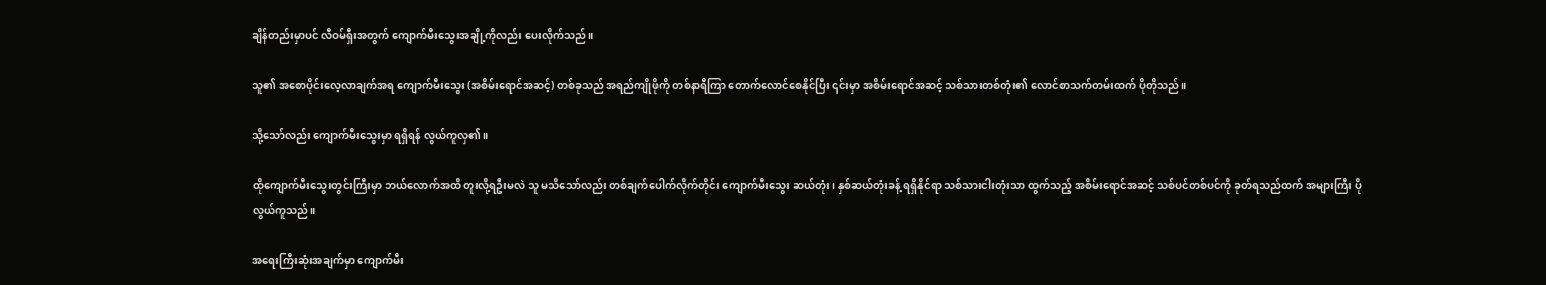ချိန်တည်းမှာပင် လီဝမ်ရှီးအတွက် ကျောက်မီးသွေးအချို့ကိုလည်း ပေးလိုက်သည်။

သူ၏ အစောပိုင်းလေ့လာချက်အရ ကျောက်မီးသွေး (အစိမ်းရောင်အဆင့်) တစ်ခုသည် အရည်ကျိုဖိုကို တစ်နာရီကြာ တောက်လောင်စေနိုင်ပြီး ၎င်းမှာ အစိမ်းရောင်အဆင့် သစ်သားတစ်တုံး၏ လောင်စာသက်တမ်းထက် ပိုတိုသည်။

သို့သော်လည်း ကျောက်မီးသွေးမှာ ရရှိရန် လွယ်ကူလှ၏။

ထိုကျောက်မီးသွေးတွင်းကြီးမှာ ဘယ်လောက်အထိ တူးလို့ရဦးမလဲ သူ မသိသော်လည်း တစ်ချက်ပေါက်လိုက်တိုင်း ကျောက်မီးသွေး ဆယ်တုံး၊ နှစ်ဆယ်တုံးခန့် ရရှိနိုင်ရာ သစ်သားငါးတုံးသာ ထွက်သည့် အစိမ်းရောင်အဆင့် သစ်ပင်တစ်ပင်ကို ခုတ်ရသည်ထက် အများကြီး ပိုလွယ်ကူသည်။

အရေးကြီးဆုံးအချက်မှာ ကျောက်မီး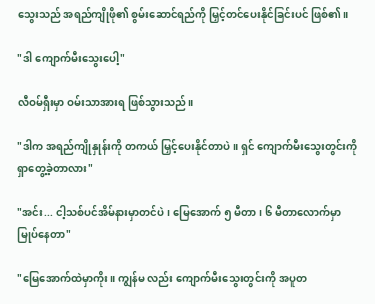သွေးသည် အရည်ကျိုဖို၏ စွမ်းဆောင်ရည်ကို မြှင့်တင်ပေးနိုင်ခြင်းပင် ဖြစ်၏။

"ဒါ ကျောက်မီးသွေးပေါ့"

လီဝမ်ရှီးမှာ ဝမ်းသာအားရ ဖြစ်သွားသည်။

"ဒါက အရည်ကျိုနှုန်းကို တကယ် မြှင့်ပေးနိုင်တာပဲ။ ရှင် ကျောက်မီးသွေးတွင်းကို ရှာတွေ့ခဲ့တာလား"

"အင်း... ငါ့သစ်ပင်အိမ်နားမှာတင်ပဲ၊ မြေအောက် ၅ မီတာ၊ ၆ မီတာလောက်မှာ မြုပ်နေတာ"

"မြေအောက်ထဲမှာကိုး။ ကျွန်မ လည်း ကျောက်မီးသွေးတွင်းကို အပူတ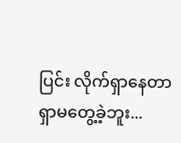ပြင်း လိုက်ရှာနေတာ ရှာမတွေ့ခဲ့ဘူး...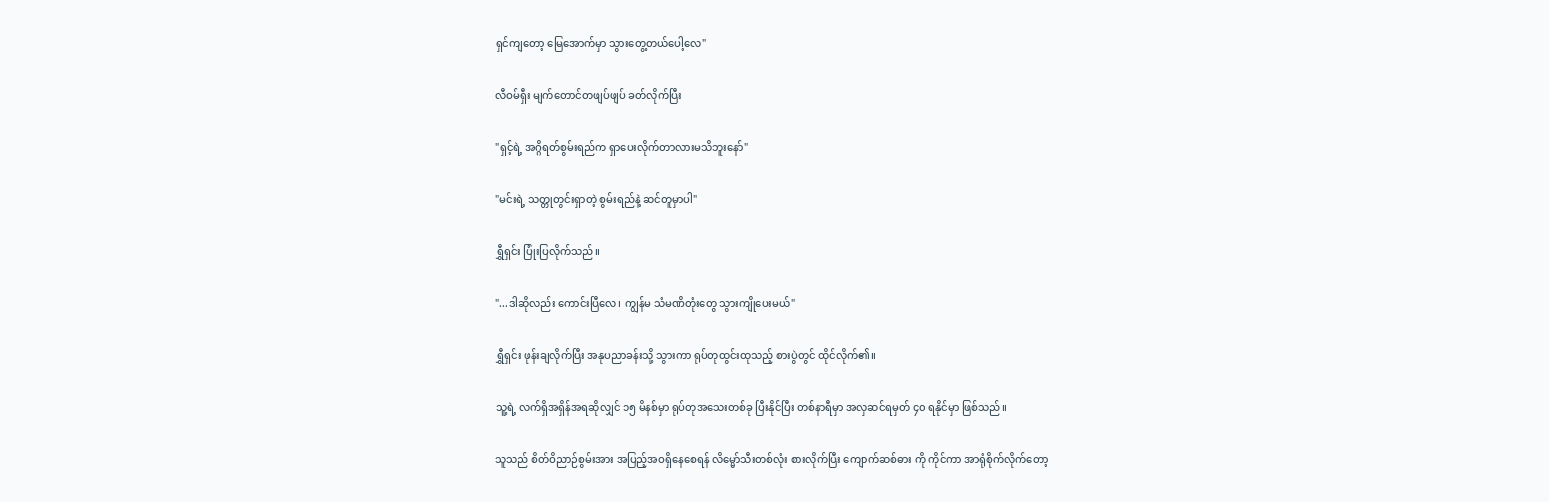ရှင်ကျတော့ မြေအောက်မှာ သွားတွေ့တယ်ပေါ့လေ"

လီဝမ်ရှီး မျက်တောင်တဖျပ်ဖျပ် ခတ်လိုက်ပြီး

"ရှင့်ရဲ့ အဂ္ဂိရတ်စွမ်းရည်က ရှာပေးလိုက်တာလားမသိဘူးနော်"

"မင်းရဲ့ သတ္တုတွင်းရှာတဲ့ စွမ်းရည်နဲ့ ဆင်တူမှာပါ"

ရွှီရှင်း ပြုံးပြလိုက်သည်။

"...ဒါဆိုလည်း ကောင်းပြီလေ၊ ကျွန်မ သံမဏိတုံးတွေ သွားကျိုပေးမယ်"

ရွှီရှင်း ဖုန်းချလိုက်ပြီး အနုပညာခန်းသို့ သွားကာ ရုပ်တုထွင်းထုသည့် စားပွဲတွင် ထိုင်လိုက်၏။

သူ့ရဲ့ လက်ရှိအရှိန်အရဆိုလျှင် ၁၅ မိနစ်မှာ ရုပ်တုအသေးတစ်ခု ပြီးနိုင်ပြီး တစ်နာရီမှာ အလှဆင်ရမှတ် ၄၀ ရနိုင်မှာ ဖြစ်သည်။

သူသည် စိတ်ဝိညာဉ်စွမ်းအား အပြည့်အဝရှိနေစေရန် လိမ္မော်သီးတစ်လုံး စားလိုက်ပြီး ကျောက်ဆစ်ဓား ကို ကိုင်ကာ အာရုံစိုက်လိုက်တော့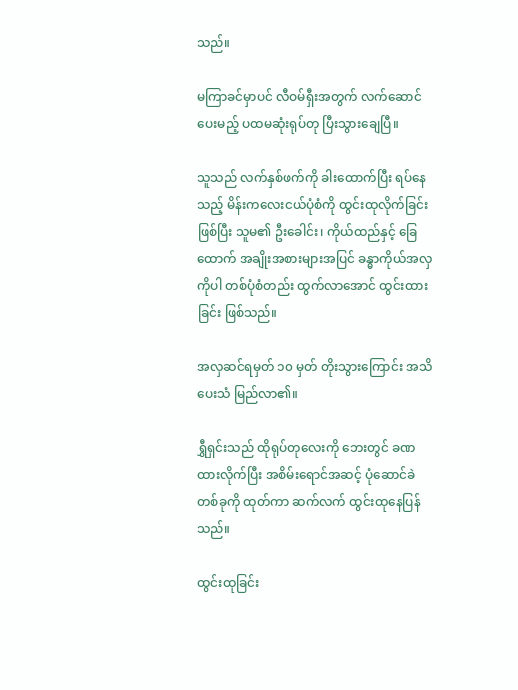သည်။

မကြာခင်မှာပင် လီဝမ်ရှီးအတွက် လက်ဆောင်ပေးမည့် ပထမဆုံးရုပ်တု ပြီးသွားချေပြီ။

သူသည် လက်နှစ်ဖက်ကို ခါးထောက်ပြီး ရပ်နေသည့် မိန်းကလေးငယ်ပုံစံကို ထွင်းထုလိုက်ခြင်းဖြစ်ပြီး သူမ၏ ဦးခေါင်း၊ ကိုယ်ထည်နှင့် ခြေထောက် အချိုးအစားများအပြင် ခန္ဓာကိုယ်အလှကိုပါ တစ်ပုံစံတည်း ထွက်လာအောင် ထွင်းထားခြင်း ဖြစ်သည်။

အလှဆင်ရမှတ် ၁၀ မှတ် တိုးသွားကြောင်း အသိပေးသံ မြည်လာ၏။

ရွှီရှင်းသည် ထိုရုပ်တုလေးကို ဘေးတွင် ခဏထားလိုက်ပြီး အစိမ်းရောင်အဆင့် ပုံဆောင်ခဲတစ်ခုကို ထုတ်ကာ ဆက်လက် ထွင်းထုနေပြန်သည်။

ထွင်းထုခြင်း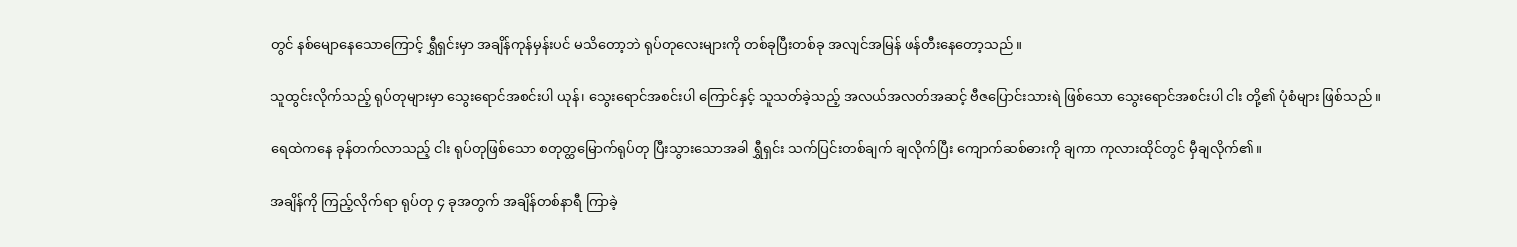တွင် နစ်မျောနေသောကြောင့် ရွှီရှင်းမှာ အချိန်ကုန်မှန်းပင် မသိတော့ဘဲ ရုပ်တုလေးများကို တစ်ခုပြီးတစ်ခု အလျင်အမြန် ဖန်တီးနေတော့သည်။

သူထွင်းလိုက်သည့် ရုပ်တုများမှာ သွေးရောင်အစင်းပါ ယုန်၊ သွေးရောင်အစင်းပါ ကြောင်နှင့် သူသတ်ခဲ့သည့် အလယ်အလတ်အဆင့် ဗီဇပြောင်းသားရဲ ဖြစ်သော သွေးရောင်အစင်းပါ ငါး တို့၏ ပုံစံများ ဖြစ်သည်။

ရေထဲကနေ ခုန်တက်လာသည့် ငါး ရုပ်တုဖြစ်သော စတုတ္ထမြောက်ရုပ်တု ပြီးသွားသောအခါ ရွှီရှင်း သက်ပြင်းတစ်ချက် ချလိုက်ပြီး ကျောက်ဆစ်ဓားကို ချကာ ကုလားထိုင်တွင် မှီချလိုက်၏။

အချိန်ကို ကြည့်လိုက်ရာ ရုပ်တု ၄ ခုအတွက် အချိန်တစ်နာရီ ကြာခဲ့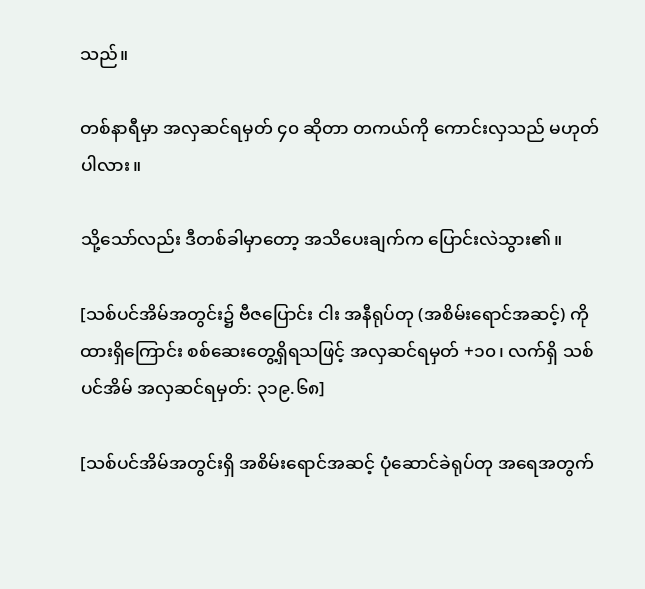သည်။

တစ်နာရီမှာ အလှဆင်ရမှတ် ၄၀ ဆိုတာ တကယ်ကို ကောင်းလှသည် မဟုတ်ပါလား။

သို့သော်လည်း ဒီတစ်ခါမှာတော့ အသိပေးချက်က ပြောင်းလဲသွား၏။

[သစ်ပင်အိမ်အတွင်း၌ ဗီဇပြောင်း ငါး အနီရုပ်တု (အစိမ်းရောင်အဆင့်) ကို ထားရှိကြောင်း စစ်ဆေးတွေ့ရှိရသဖြင့် အလှဆင်ရမှတ် +၁၀၊ လက်ရှိ သစ်ပင်အိမ် အလှဆင်ရမှတ်: ၃၁၉.၆၈]

[သစ်ပင်အိမ်အတွင်းရှိ အစိမ်းရောင်အဆင့် ပုံဆောင်ခဲရုပ်တု အရေအတွက်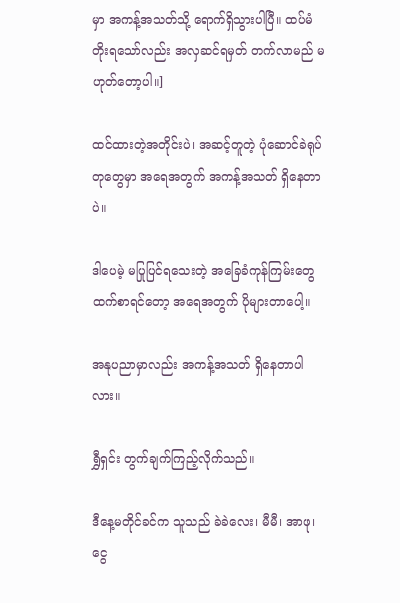မှာ အကန့်အသတ်သို့ ရောက်ရှိသွားပါပြီ။ ထပ်မံတိုးရသော်လည်း အလှဆင်ရမှတ် တက်လာမည် မဟုတ်တော့ပါ။]

ထင်ထားတဲ့အတိုင်းပဲ၊ အဆင့်တူတဲ့ ပုံဆောင်ခဲရုပ်တုတွေမှာ အရေအတွက် အကန့်အသတ် ရှိနေတာပဲ။

ဒါပေမဲ့ မပြုပြင်ရသေးတဲ့ အခြေခံကုန်ကြမ်းတွေထက်စာရင်တော့ အရေအတွက် ပိုများတာပေါ့။

အနုပညာမှာလည်း အကန့်အသတ် ရှိနေတာပါလား။

ရွှီရှင်း တွက်ချက်ကြည့်လိုက်သည်။

ဒီနေ့မတိုင်ခင်က သူသည် ခဲခဲလေး၊ မီမီ၊ အာဖု၊ ငွေ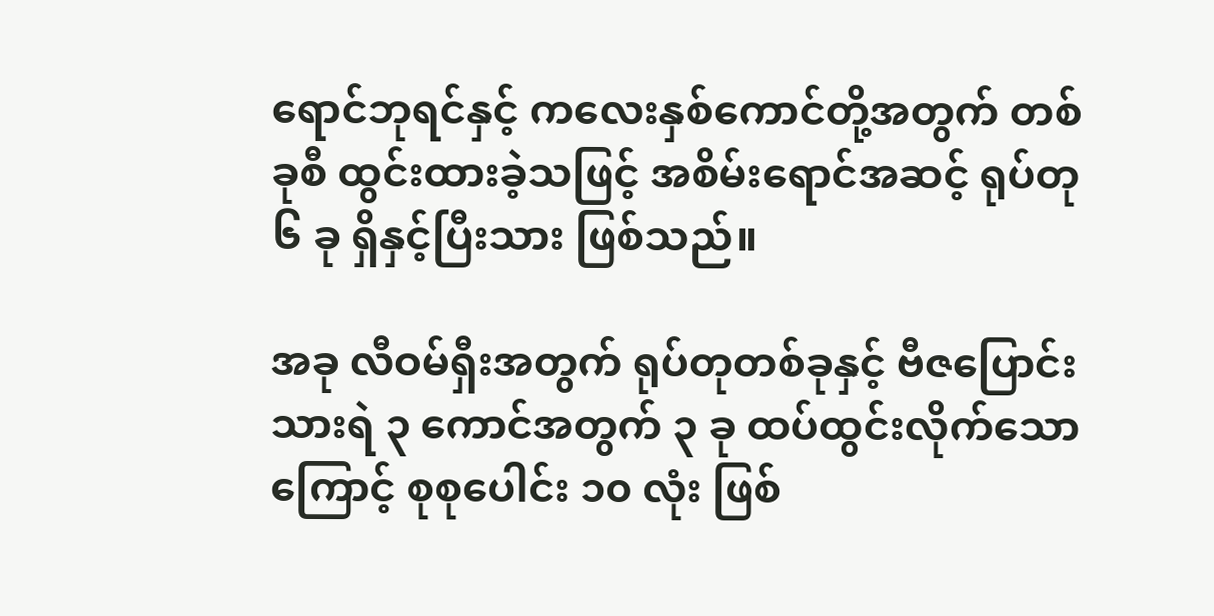ရောင်ဘုရင်နှင့် ကလေးနှစ်ကောင်တို့အတွက် တစ်ခုစီ ထွင်းထားခဲ့သဖြင့် အစိမ်းရောင်အဆင့် ရုပ်တု ၆ ခု ရှိနှင့်ပြီးသား ဖြစ်သည်။

အခု လီဝမ်ရှီးအတွက် ရုပ်တုတစ်ခုနှင့် ဗီဇပြောင်းသားရဲ ၃ ကောင်အတွက် ၃ ခု ထပ်ထွင်းလိုက်သောကြောင့် စုစုပေါင်း ၁၀ လုံး ဖြစ်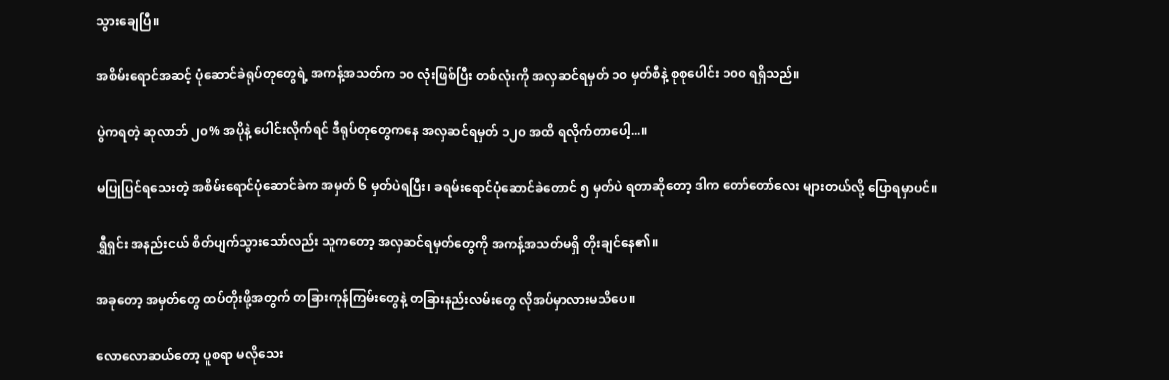သွားချေပြီ။

အစိမ်းရောင်အဆင့် ပုံဆောင်ခဲရုပ်တုတွေရဲ့ အကန့်အသတ်က ၁၀ လုံးဖြစ်ပြီး တစ်လုံးကို အလှဆင်ရမှတ် ၁၀ မှတ်စီနဲ့ စုစုပေါင်း ၁၀၀ ရရှိသည်။

ပွဲကရတဲ့ ဆုလာဘ် ၂၀% အပိုနဲ့ ပေါင်းလိုက်ရင် ဒီရုပ်တုတွေကနေ အလှဆင်ရမှတ် ၁၂၀ အထိ ရလိုက်တာပေါ့...။

မပြုပြင်ရသေးတဲ့ အစိမ်းရောင်ပုံဆောင်ခဲက အမှတ် ၆ မှတ်ပဲရပြီး၊ ခရမ်းရောင်ပုံဆောင်ခဲတောင် ၅ မှတ်ပဲ ရတာဆိုတော့ ဒါက တော်တော်လေး များတယ်လို့ ပြောရမှာပင်။

ရွှီရှင်း အနည်းငယ် စိတ်ပျက်သွားသော်လည်း သူကတော့ အလှဆင်ရမှတ်တွေကို အကန့်အသတ်မရှိ တိုးချင်နေ၏။

အခုတော့ အမှတ်တွေ ထပ်တိုးဖို့အတွက် တခြားကုန်ကြမ်းတွေနဲ့ တခြားနည်းလမ်းတွေ လိုအပ်မှာလားမသိပေ။

လောလောဆယ်တော့ ပူစရာ မလိုသေး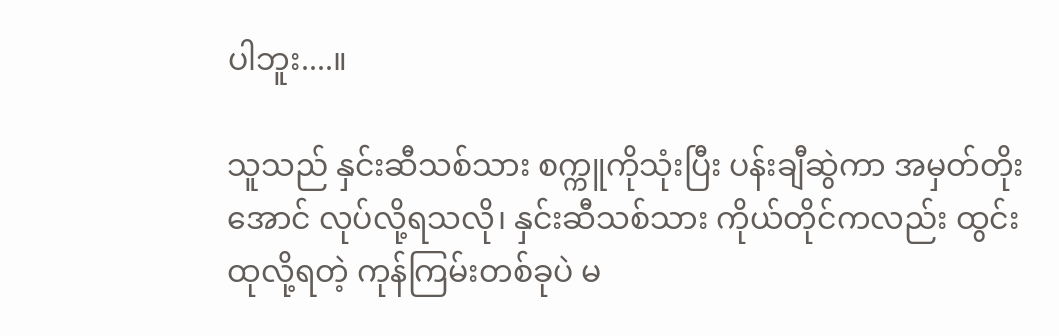ပါဘူး....။

သူသည် နှင်းဆီသစ်သား စက္ကူကိုသုံးပြီး ပန်းချီဆွဲကာ အမှတ်တိုးအောင် လုပ်လို့ရသလို၊ နှင်းဆီသစ်သား ကိုယ်တိုင်ကလည်း ထွင်းထုလို့ရတဲ့ ကုန်ကြမ်းတစ်ခုပဲ မ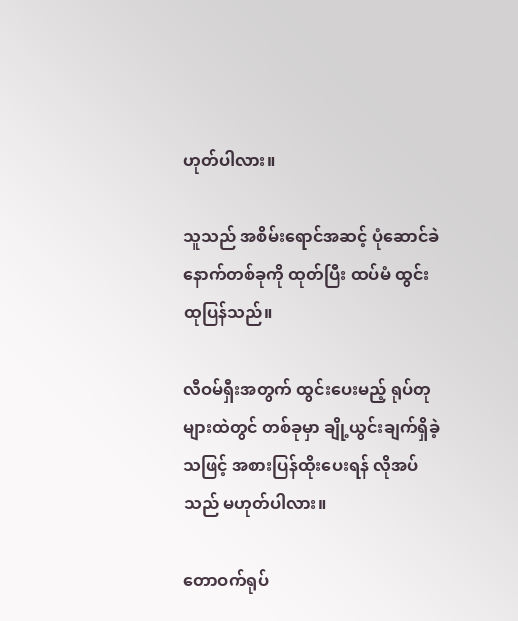ဟုတ်ပါလား။

သူသည် အစိမ်းရောင်အဆင့် ပုံဆောင်ခဲ နောက်တစ်ခုကို ထုတ်ပြီး ထပ်မံ ထွင်းထုပြန်သည်။

လီဝမ်ရှီးအတွက် ထွင်းပေးမည့် ရုပ်တုများထဲတွင် တစ်ခုမှာ ချို့ယွင်းချက်ရှိခဲ့သဖြင့် အစားပြန်ထိုးပေးရန် လိုအပ်သည် မဟုတ်ပါလား။

တောဝက်ရုပ်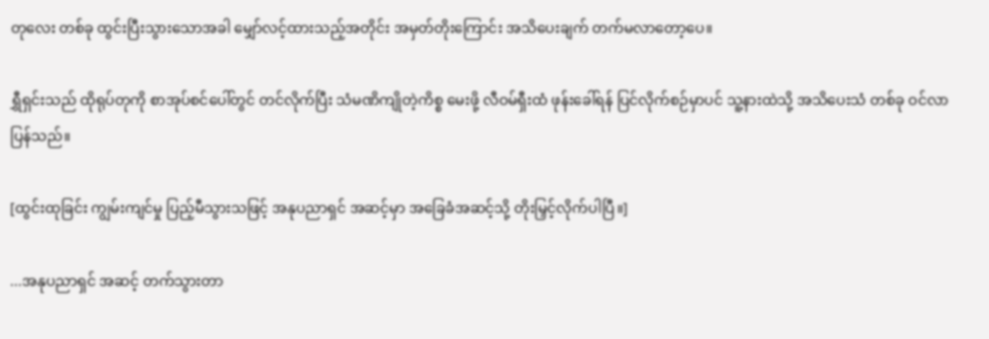တုလေး တစ်ခု ထွင်းပြီးသွားသောအခါ မျှော်လင့်ထားသည့်အတိုင်း အမှတ်တိုးကြောင်း အသိပေးချက် တက်မလာတော့ပေ။

ရွှီရှင်းသည် ထိုရုပ်တုကို စာအုပ်စင်ပေါ်တွင် တင်လိုက်ပြီး သံမဏိကျိုတဲ့ကိစ္စ မေးဖို့ လီဝမ်ရှီးထံ ဖုန်းခေါ်ရန် ပြင်လိုက်စဉ်မှာပင် သူ့နားထဲသို့ အသိပေးသံ တစ်ခု ဝင်လာပြန်သည်။

[ထွင်းထုခြင်း ကျွမ်းကျင်မှု ပြည့်မီသွားသဖြင့် အနုပညာရှင် အဆင့်မှာ အခြေခံအဆင့်သို့ တိုးမြှင့်လိုက်ပါပြီ။]

...အနုပညာရှင် အဆင့် တက်သွားတာ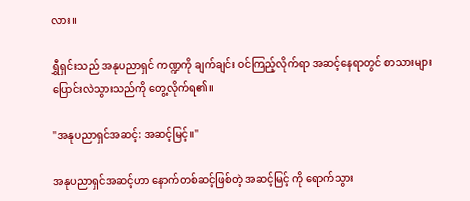လား။

ရွှီရှင်းသည် အနုပညာရှင် ကဏ္ဍကို ချက်ချင်း ဝင်ကြည့်လိုက်ရာ အဆင့်နေရာတွင် စာသားများ ပြောင်းလဲသွားသည်ကို တွေ့လိုက်ရ၏။

"အနုပညာရှင်အဆင့်: အဆင့်မြင့်။"

အနုပညာရှင်အဆင့်ဟာ နောက်တစ်ဆင့်ဖြစ်တဲ့ အဆင့်မြင့် ကို ရောက်သွား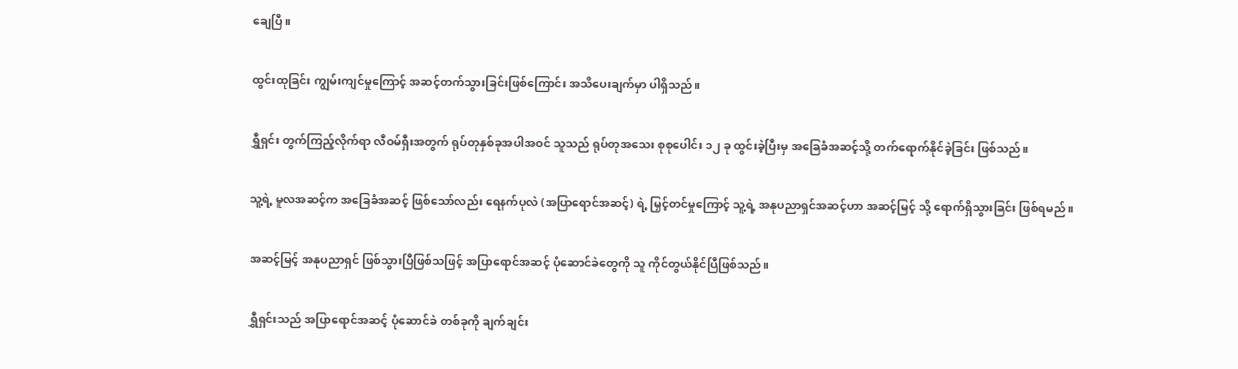ချေပြီ။

ထွင်းထုခြင်း ကျွမ်းကျင်မှုကြောင့် အဆင့်တက်သွားခြင်းဖြစ်ကြောင်း အသိပေးချက်မှာ ပါရှိသည်။

ရွှီရှင်း တွက်ကြည့်လိုက်ရာ လီဝမ်ရှီးအတွက် ရုပ်တုနှစ်ခုအပါအဝင် သူသည် ရုပ်တုအသေး စုစုပေါင်း ၁၂ ခု ထွင်းခဲ့ပြီးမှ အခြေခံအဆင့်သို့ တက်ရောက်နိုင်ခဲ့ခြင်း ဖြစ်သည်။

သူ့ရဲ့ မူလအဆင့်က အခြေခံအဆင့် ဖြစ်သော်လည်း ရေနက်ပုလဲ (အပြာရောင်အဆင့်) ရဲ့ မြှင့်တင်မှုကြောင့် သူ့ရဲ့ အနုပညာရှင်အဆင့်ဟာ အဆင့်မြင့် သို့ ရောက်ရှိသွားခြင်း ဖြစ်ရမည်။

အဆင့်မြင့် အနုပညာရှင် ဖြစ်သွားပြီဖြစ်သဖြင့် အပြာရောင်အဆင့် ပုံဆောင်ခဲတွေကို သူ ကိုင်တွယ်နိုင်ပြီဖြစ်သည်။

ရွှီရှင်းသည် အပြာရောင်အဆင့် ပုံဆောင်ခဲ တစ်ခုကို ချက်ချင်း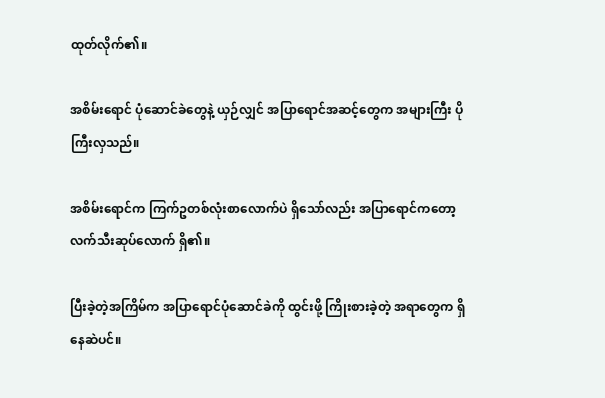ထုတ်လိုက်၏။

အစိမ်းရောင် ပုံဆောင်ခဲတွေနဲ့ ယှဉ်လျှင် အပြာရောင်အဆင့်တွေက အများကြီး ပိုကြီးလှသည်။

အစိမ်းရောင်က ကြက်ဥတစ်လုံးစာလောက်ပဲ ရှိသော်လည်း အပြာရောင်ကတော့ လက်သီးဆုပ်လောက် ရှိ၏။

ပြီးခဲ့တဲ့အကြိမ်က အပြာရောင်ပုံဆောင်ခဲကို ထွင်းဖို့ ကြိုးစားခဲ့တဲ့ အရာတွေက ရှိနေဆဲပင်။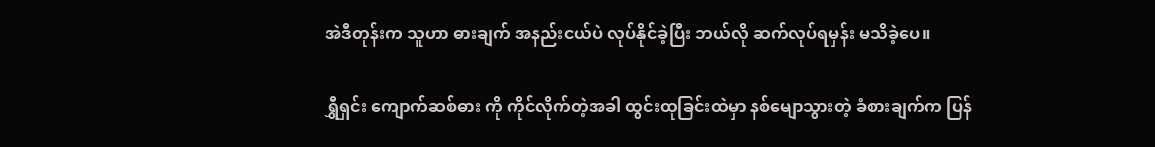အဲဒီတုန်းက သူဟာ ဓားချက် အနည်းငယ်ပဲ လုပ်နိုင်ခဲ့ပြီး ဘယ်လို ဆက်လုပ်ရမှန်း မသိခဲ့ပေ။

ရွှီရှင်း ကျောက်ဆစ်ဓား ကို ကိုင်လိုက်တဲ့အခါ ထွင်းထုခြင်းထဲမှာ နစ်မျောသွားတဲ့ ခံစားချက်က ပြန်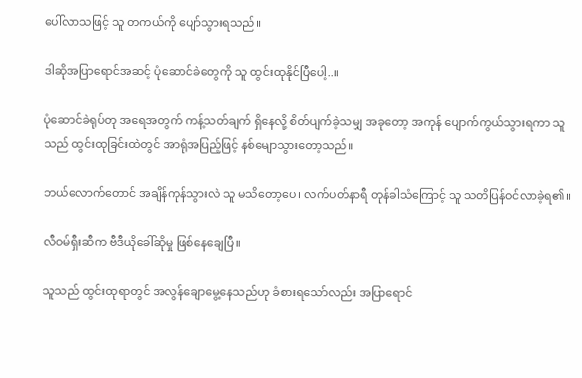ပေါ်လာသဖြင့် သူ တကယ်ကို ပျော်သွားရသည်။

ဒါဆိုအပြာရောင်အဆင့် ပုံဆောင်ခဲတွေကို သူ ထွင်းထုနိုင်ပြီပေါ့..။

ပုံဆောင်ခဲရုပ်တု အရေအတွက် ကန့်သတ်ချက် ရှိနေလို့ စိတ်ပျက်ခဲ့သမျှ အခုတော့ အကုန် ပျောက်ကွယ်သွားရကာ သူသည် ထွင်းထုခြင်းထဲတွင် အာရုံအပြည့်ဖြင့် နစ်မျောသွားတော့သည်။

ဘယ်လောက်တောင် အချိန်ကုန်သွားလဲ သူ မသိတော့ပေ၊ လက်ပတ်နာရီ တုန်ခါသံကြောင့် သူ သတိပြန်ဝင်လာခဲ့ရ၏။

လီဝမ်ရှီးဆီက ဗီဒီယိုခေါ်ဆိုမှု ဖြစ်နေချေပြီ။

သူသည် ထွင်းထုရာတွင် အလွန်ချောမွေ့နေသည်ဟု ခံစားရသော်လည်း အပြာရောင်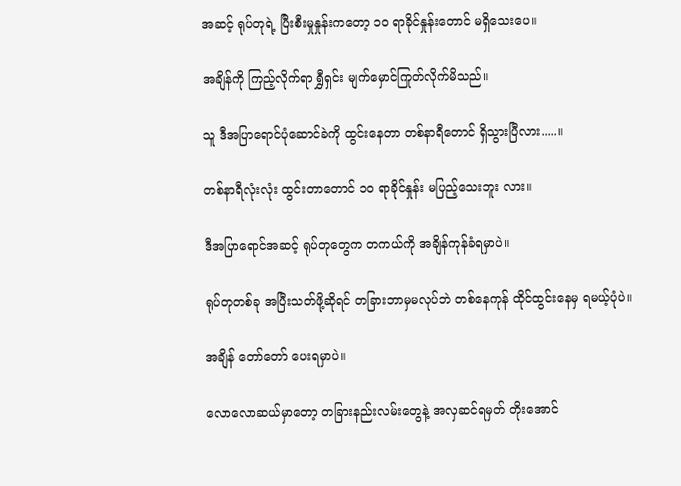အဆင့် ရုပ်တုရဲ့ ပြီးစီးမှုနှုန်းကတော့ ၁၀ ရာခိုင်နှုန်းတောင် မရှိသေးပေ။

အချိန်ကို ကြည့်လိုက်ရာ ရွှီရှင်း မျက်မှောင်ကြုတ်လိုက်မိသည်။

သူ ဒီအပြာရောင်ပုံဆောင်ခဲကို ထွင်းနေတာ တစ်နာရီတောင် ရှိသွားပြီလား.....။

တစ်နာရီလုံးလုံး ထွင်းတာတောင် ၁၀ ရာခိုင်နှုန်း မပြည့်သေးဘူး လား။

ဒီအပြာရောင်အဆင့် ရုပ်တုတွေက တကယ်ကို အချိန်ကုန်ခံရမှာပဲ။

ရုပ်တုတစ်ခု အပြီးသတ်ဖို့ဆိုရင် တခြားဘာမှမလုပ်ဘဲ တစ်နေကုန် ထိုင်ထွင်းနေမှ ရမယ့်ပုံပဲ။

အချိန် တော်တော် ပေးရမှာပဲ။

လောလောဆယ်မှာတော့ တခြားနည်းလမ်းတွေနဲ့ အလှဆင်ရမှတ် တိုးအောင်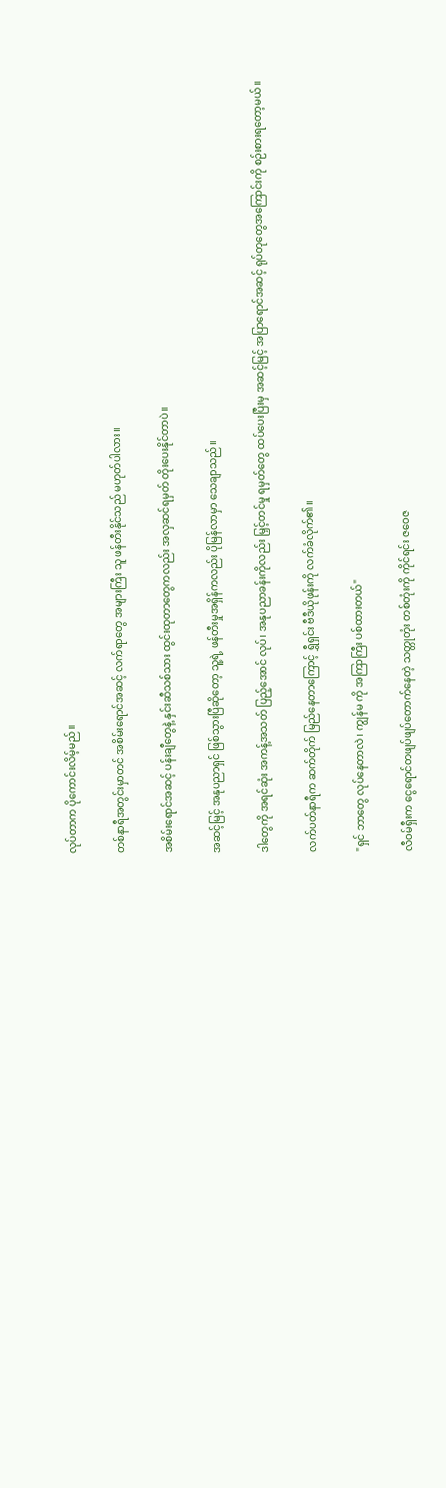လုပ်တာက ပိုကောင်းလိမ့်မည်။

တစ်နာရီအတွင်းမှာတင် အစိမ်းရောင်အဆင့် လက်ရာတွေ အများကြီး သူ ဖန်တီးနိုင်သည် မဟုတ်ပါလား။

အစိမ်းရောင်အဆင့် ပန်းချီတွေနဲ့ နှင်းဆီသစ်သား ထွင်းထုတာတွေကလည်း အလှဆင်ရမှတ် တိုးပေးနိုင်တာပဲ။

အဆင့်မြင့် အနုပညာရှင် ဖြစ်သွားပြီဆိုတော့ သူ့ရဲ့ ဖန်တီးမှုအရှိန်ကလည်း ပိုမြန်လာမှာ သေချာသည်။

ဒါတွေကို အရင်ဆုံး အကန့်အသတ် ပြည့်အောင် လုပ်၊ အနုပညာခန်းကိုလည်း မြှင့်တင်မှု ရမှတ်တွေ ထပ်ပေးပြီးမှ အဆင့်မြင့် အပြာရောင်အဆင့် ရုပ်တုတွေအကြောင်းကို စဉ်းစားရတော့မယ်။

လက်ပတ်နာရီက ဆက်တိုက် မြည်နေတာကြောင့် ရွှီရှင်း ဗီဒီယိုဖုန်းကို လက်ခံလိုက်၏။

"ရှင် ဘာတွေ လုပ်နေတာလဲ၊ ကျွန်မ ကို အကြာကြီး ပစ်ထားတယ်"

လီဝမ်ရှီးက ငွေရောင်တဖျပ်ဖျပ်တောက်နေတဲ့ သတ္တုတုံး တစ်တုံးကို ကိုင်ရင်း ဇဝေဇ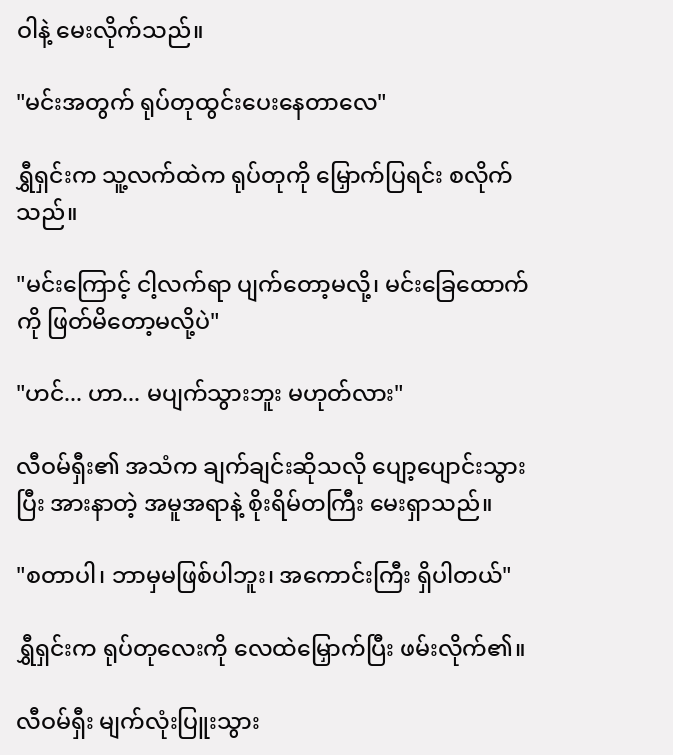ဝါနဲ့ မေးလိုက်သည်။

"မင်းအတွက် ရုပ်တုထွင်းပေးနေတာလေ"

ရွှီရှင်းက သူ့လက်ထဲက ရုပ်တုကို မြှောက်ပြရင်း စလိုက်သည်။

"မင်းကြောင့် ငါ့လက်ရာ ပျက်တော့မလို့၊ မင်းခြေထောက်ကို ဖြတ်မိတော့မလို့ပဲ"

"ဟင်... ဟာ... မပျက်သွားဘူး မဟုတ်လား"

လီဝမ်ရှီး၏ အသံက ချက်ချင်းဆိုသလို ပျော့ပျောင်းသွားပြီး အားနာတဲ့ အမူအရာနဲ့ စိုးရိမ်တကြီး မေးရှာသည်။

"စတာပါ၊ ဘာမှမဖြစ်ပါဘူး၊ အကောင်းကြီး ရှိပါတယ်"

ရွှီရှင်းက ရုပ်တုလေးကို လေထဲမြှောက်ပြီး ဖမ်းလိုက်၏။

လီဝမ်ရှီး မျက်လုံးပြူးသွား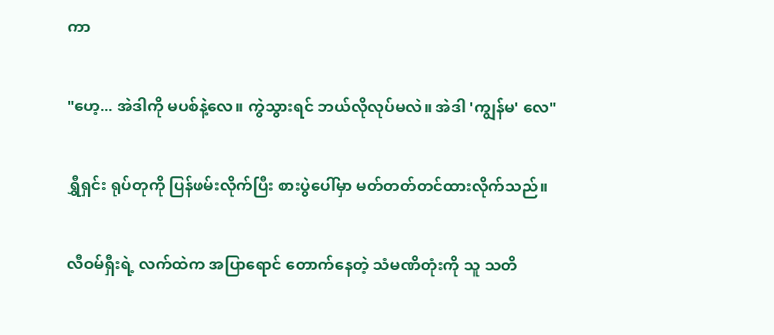ကာ

"ဟေ့... အဲဒါကို မပစ်နဲ့လေ။ ကွဲသွားရင် ဘယ်လိုလုပ်မလဲ။ အဲဒါ 'ကျွန်မ' လေ"

ရွှီရှင်း ရုပ်တုကို ပြန်ဖမ်းလိုက်ပြီး စားပွဲပေါ်မှာ မတ်တတ်တင်ထားလိုက်သည်။

လီဝမ်ရှီးရဲ့ လက်ထဲက အပြာရောင် တောက်နေတဲ့ သံမဏိတုံးကို သူ သတိ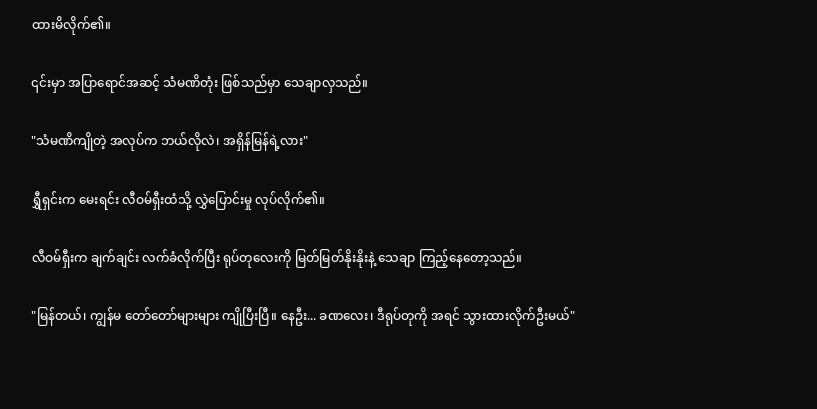ထားမိလိုက်၏။

၎င်းမှာ အပြာရောင်အဆင့် သံမဏိတုံး ဖြစ်သည်မှာ သေချာလှသည်။

"သံမဏိကျိုတဲ့ အလုပ်က ဘယ်လိုလဲ၊ အရှိန်မြန်ရဲ့လား"

ရွှီရှင်းက မေးရင်း လီဝမ်ရှီးထံသို့ လွှဲပြောင်းမှု လုပ်လိုက်၏။

လီဝမ်ရှီးက ချက်ချင်း လက်ခံလိုက်ပြီး ရုပ်တုလေးကို မြတ်မြတ်နိုးနိုးနဲ့ သေချာ ကြည့်နေတော့သည်။

"မြန်တယ်၊ ကျွန်မ တော်တော်များများ ကျိုပြီးပြီ။ နေဦး... ခဏလေး၊ ဒီရုပ်တုကို အရင် သွားထားလိုက်ဦးမယ်"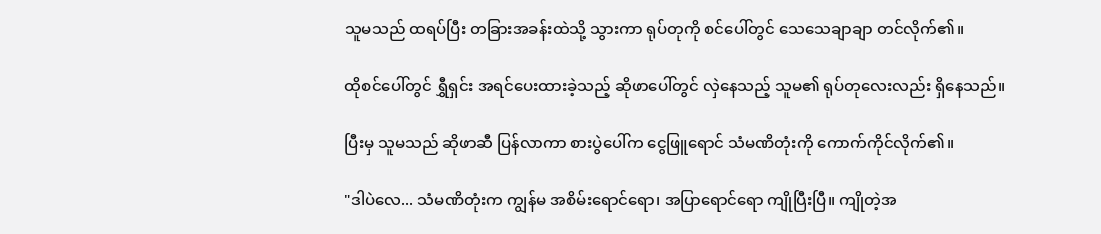သူမသည် ထရပ်ပြီး တခြားအခန်းထဲသို့ သွားကာ ရုပ်တုကို စင်ပေါ်တွင် သေသေချာချာ တင်လိုက်၏။

ထိုစင်ပေါ်တွင် ရွှီရှင်း အရင်ပေးထားခဲ့သည့် ဆိုဖာပေါ်တွင် လှဲနေသည့် သူမ၏ ရုပ်တုလေးလည်း ရှိနေသည်။

ပြီးမှ သူမသည် ဆိုဖာဆီ ပြန်လာကာ စားပွဲပေါ်က ငွေဖြူရောင် သံမဏိတုံးကို ကောက်ကိုင်လိုက်၏။

"ဒါပဲလေ... သံမဏိတုံးက ကျွန်မ အစိမ်းရောင်ရော၊ အပြာရောင်ရော ကျိုပြီးပြီ။ ကျိုတဲ့အ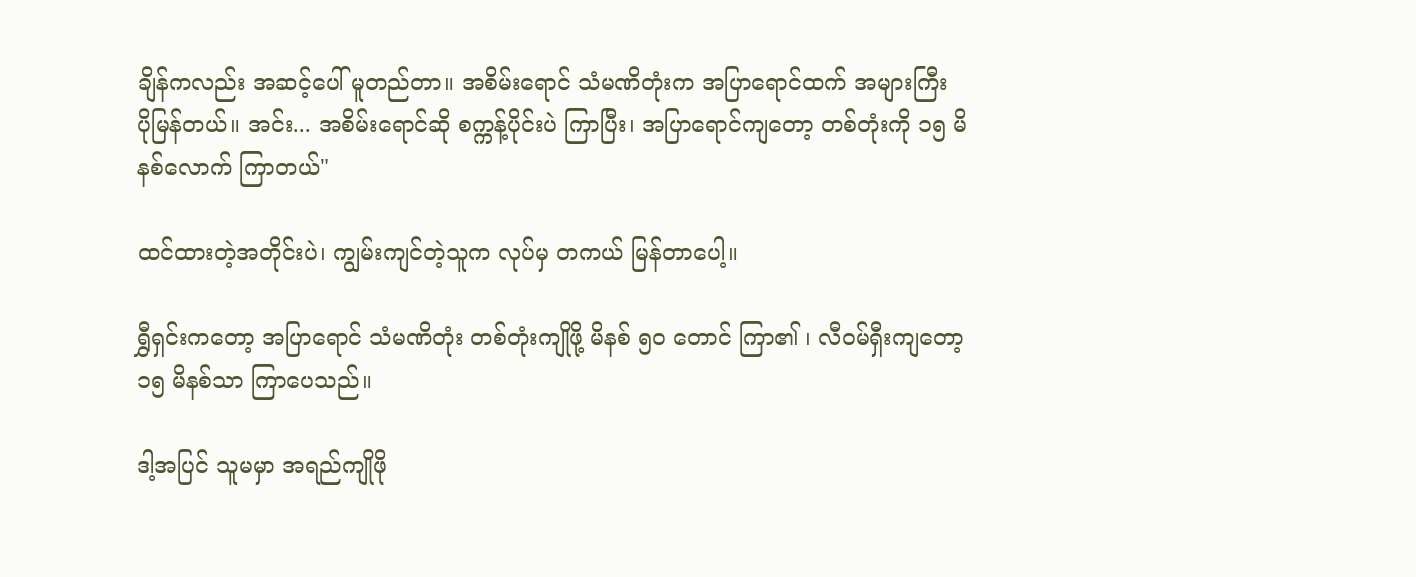ချိန်ကလည်း အဆင့်ပေါ် မူတည်တာ။ အစိမ်းရောင် သံမဏိတုံးက အပြာရောင်ထက် အများကြီး ပိုမြန်တယ်။ အင်း... အစိမ်းရောင်ဆို စက္ကန့်ပိုင်းပဲ ကြာပြီး၊ အပြာရောင်ကျတော့ တစ်တုံးကို ၁၅ မိနစ်လောက် ကြာတယ်"

ထင်ထားတဲ့အတိုင်းပဲ၊ ကျွမ်းကျင်တဲ့သူက လုပ်မှ တကယ် မြန်တာပေါ့။

ရွှီရှင်းကတော့ အပြာရောင် သံမဏိတုံး တစ်တုံးကျိုဖို့ မိနစ် ၅၀ တောင် ကြာ၏ ၊ လီဝမ်ရှီးကျတော့ ၁၅ မိနစ်သာ ကြာပေသည်။

ဒါ့အပြင် သူမမှာ အရည်ကျိုဖို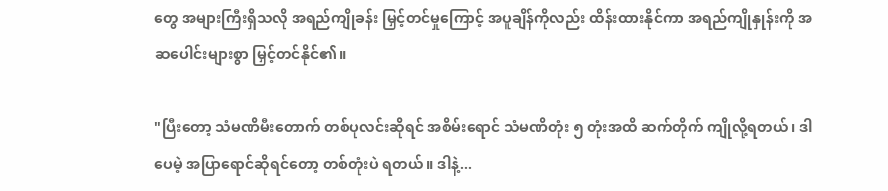တွေ အများကြီးရှိသလို အရည်ကျိုခန်း မြှင့်တင်မှုကြောင့် အပူချိန်ကိုလည်း ထိန်းထားနိုင်ကာ အရည်ကျိုနှုန်းကို အဆပေါင်းများစွာ မြှင့်တင်နိုင်၏။

"ပြီးတော့ သံမဏိမီးတောက် တစ်ပုလင်းဆိုရင် အစိမ်းရောင် သံမဏိတုံး ၅ တုံးအထိ ဆက်တိုက် ကျိုလို့ရတယ်၊ ဒါပေမဲ့ အပြာရောင်ဆိုရင်တော့ တစ်တုံးပဲ ရတယ်။ ဒါနဲ့...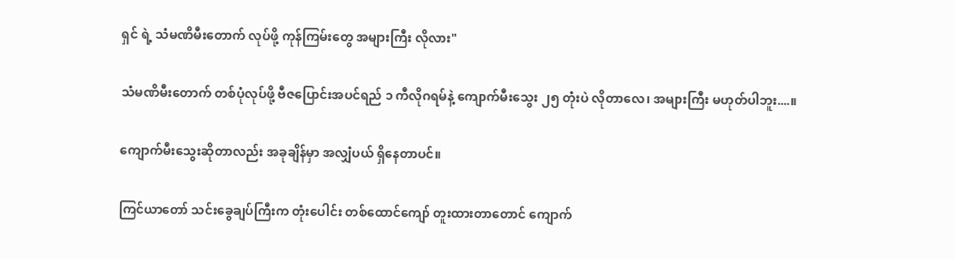ရှင် ရဲ့ သံမဏိမီးတောက် လုပ်ဖို့ ကုန်ကြမ်းတွေ အများကြီး လိုလား"

သံမဏိမီးတောက် တစ်ပုံလုပ်ဖို့ ဗီဇပြောင်းအပင်ရည် ၁ ကီလိုဂရမ်နဲ့ ကျောက်မီးသွေး ၂၅ တုံးပဲ လိုတာလေ၊ အများကြီး မဟုတ်ပါဘူး....။

ကျောက်မီးသွေးဆိုတာလည်း အခုချိန်မှာ အလျှံပယ် ရှိနေတာပင်။

ကြင်ယာတော် သင်းခွေချပ်ကြီးက တုံးပေါင်း တစ်ထောင်ကျော် တူးထားတာတောင် ကျောက်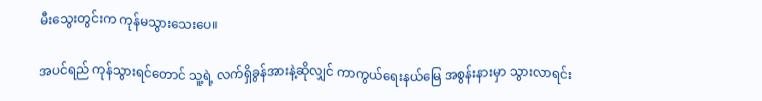မီးသွေးတွင်းက ကုန်မသွားသေးပေ။

အပင်ရည် ကုန်သွားရင်တောင် သူ့ရဲ့ လက်ရှိခွန်အားနဲ့ဆိုလျှင် ကာကွယ်ရေးနယ်မြေ အစွန်းနားမှာ သွားလာရင်း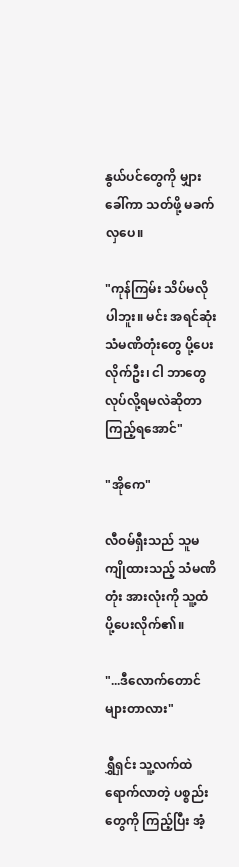နွယ်ပင်တွေကို မျှားခေါ်ကာ သတ်ဖို့ မခက်လှပေ။

"ကုန်ကြမ်း သိပ်မလိုပါဘူး။ မင်း အရင်ဆုံး သံမဏိတုံးတွေ ပို့ပေးလိုက်ဦး၊ ငါ ဘာတွေ လုပ်လို့ရမလဲဆိုတာ ကြည့်ရအောင်"

"အိုကေ"

လီဝမ်ရှီးသည် သူမ ကျိုထားသည့် သံမဏိတုံး အားလုံးကို သူ့ထံ ပို့ပေးလိုက်၏။

"...ဒီလောက်တောင် များတာလား"

ရွှီရှင်း သူ့လက်ထဲ ရောက်လာတဲ့ ပစ္စည်းတွေကို ကြည့်ပြီး အံ့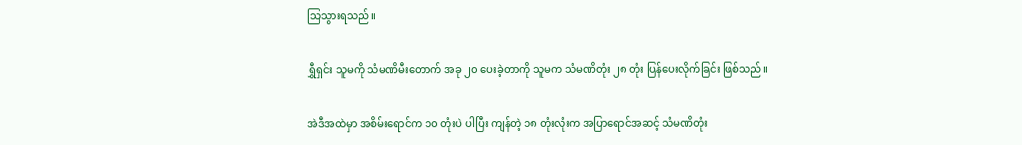သြသွားရသည်။

ရွှီရှင်း သူမကို သံမဏိမီးတောက် အခု ၂၀ ပေးခဲ့တာကို သူမက သံမဏိတုံး ၂၈ တုံး ပြန်ပေးလိုက်ခြင်း ဖြစ်သည်။

အဲဒီအထဲမှာ အစိမ်းရောင်က ၁၀ တုံးပဲ ပါပြီး ကျန်တဲ့ ၁၈ တုံးလုံးက အပြာရောင်အဆင့် သံမဏိတုံး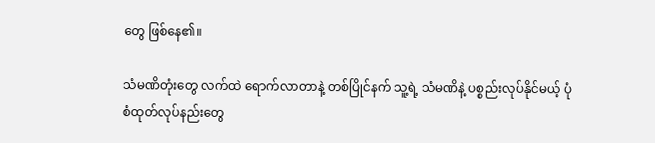တွေ ဖြစ်နေ၏။

သံမဏိတုံးတွေ လက်ထဲ ရောက်လာတာနဲ့ တစ်ပြိုင်နက် သူ့ရဲ့ သံမဏိနဲ့ ပစ္စည်းလုပ်နိုင်မယ့် ပုံစံထုတ်လုပ်နည်းတွေ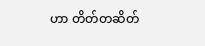ဟာ တိတ်တဆိတ်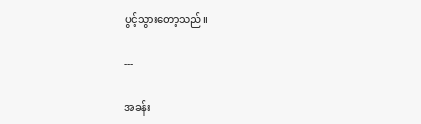ပွင့်သွားတော့သည်။

---

အခန်း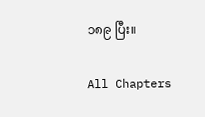၁၈၉ ပြီး။

All Chapters